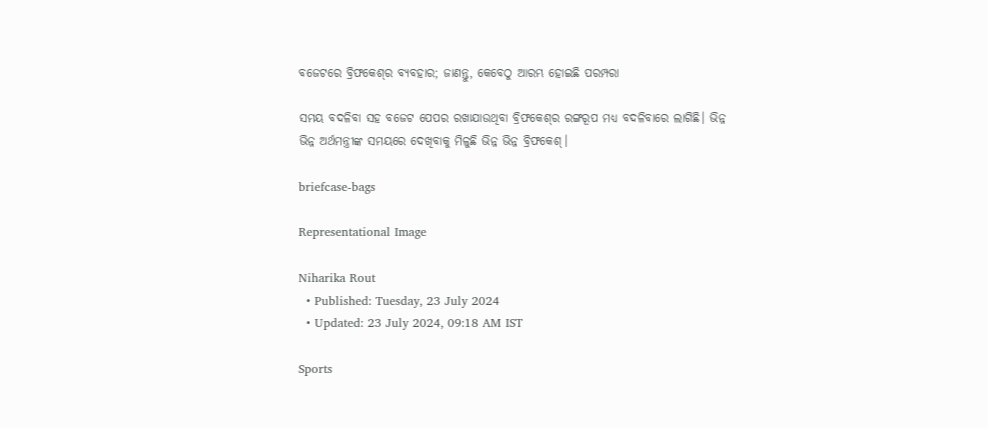ବଜେଟରେ ବ୍ରିଫକେଶ୍‌ର ବ୍ୟବହାର; ଜାଣନ୍ତୁ, କେବେଠୁ ଆରମ୍ଭ ହୋଇଛି ପରମ୍ପରା

ସମୟ ବଦଳିବା ସହ ବଜେଟ ପେପର ରଖାଯାଉଥିବା ବ୍ରିଫକେଶ୍‌ର ରଙ୍ଗରୂପ ମଧ୍ୟ ବଦଳିବାରେ ଲାଗିଛି। ଭିନ୍ନ ଭିନ୍ନ ଅର୍ଥମନ୍ତ୍ରୀଙ୍କ ସମୟରେ ଦେଖିବାକୁ ମିଳୁଛି ଭିନ୍ନ ଭିନ୍ନ ବ୍ରିଫକେଶ୍‌।

briefcase-bags

Representational Image

Niharika Rout
  • Published: Tuesday, 23 July 2024
  • Updated: 23 July 2024, 09:18 AM IST

Sports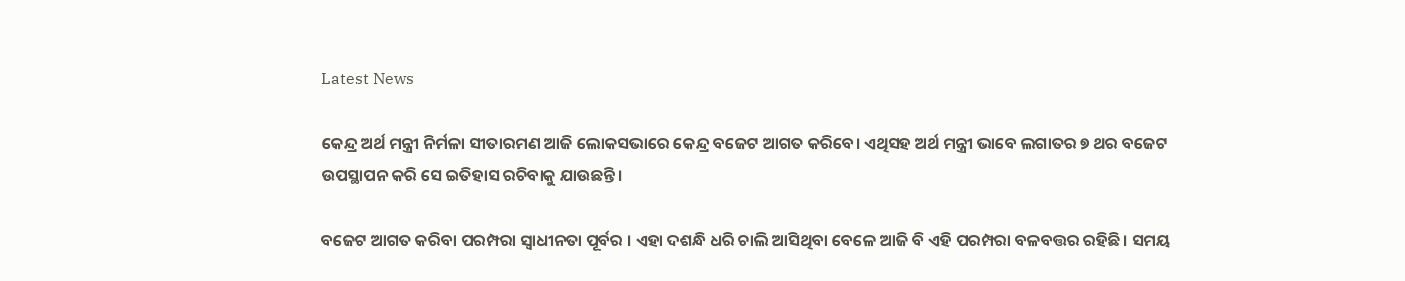Latest News

କେନ୍ଦ୍ର ଅର୍ଥ ମନ୍ତ୍ରୀ ନିର୍ମଳା ସୀତାରମଣ ଆଜି ଲୋକସଭାରେ କେନ୍ଦ୍ର ବଜେଟ ଆଗତ କରିବେ। ଏଥିସହ ଅର୍ଥ ମନ୍ତ୍ରୀ ଭାବେ ଲଗାତର ୭ ଥର ବଜେଟ ଉପସ୍ଥାପନ କରି ସେ ଇତିହାସ ରଚିବାକୁ ଯାଉଛନ୍ତି।

ବଜେଟ ଆଗତ କରିବା ପରମ୍ପରା ସ୍ୱାଧୀନତା ପୂର୍ବର । ଏହା ଦଶନ୍ଧି ଧରି ଚାଲି ଆସିଥିବା ବେଳେ ଆଜି ବି ଏହି ପରମ୍ପରା ବଳବତ୍ତର ରହିଛି। ସମୟ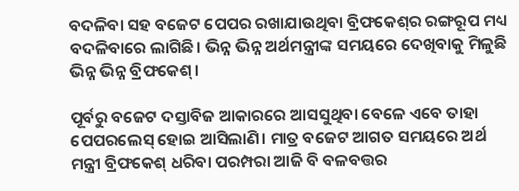ବଦଳିବା ସହ ବଜେଟ ପେପର ରଖାଯାଉଥିବା ବ୍ରିଫକେଶ୍‌ର ରଙ୍ଗରୂପ ମଧ୍ୟ ବଦଳିବାରେ ଲାଗିଛି। ଭିନ୍ନ ଭିନ୍ନ ଅର୍ଥମନ୍ତ୍ରୀଙ୍କ ସମୟରେ ଦେଖିବାକୁ ମିଳୁଛି ଭିନ୍ନ ଭିନ୍ନ ବ୍ରିଫକେଶ୍‌।

ପୂର୍ବରୁ ବଜେଟ ଦସ୍ତାବିଜ ଆକାରରେ ଆସସୁଥିବା ବେଳେ ଏବେ ତାହା ପେପରଲେସ୍‌ ହୋଇ ଆସିଲାଣି। ମାତ୍ର ବଜେଟ ଆଗତ ସମୟରେ ଅର୍ଥ ମନ୍ତ୍ରୀ ବ୍ରିଫକେଶ୍‌ ଧରିବା ପରମ୍ପରା ଆଜି ବି ବଳବତ୍ତର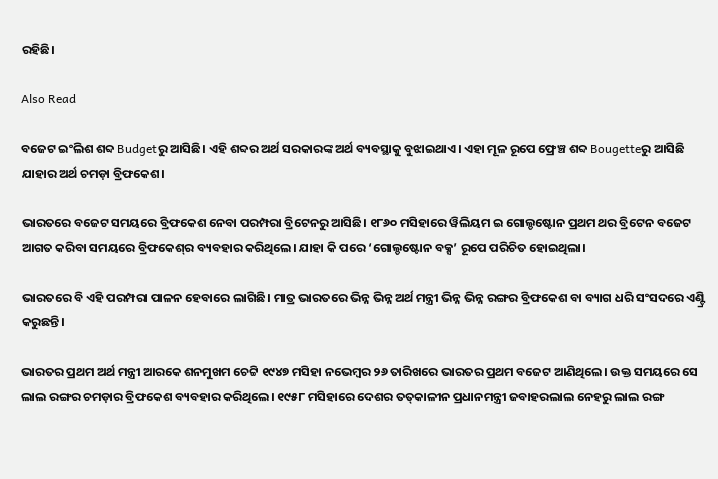ରହିଛି।

Also Read

ବଜେଟ ଇଂଲିଶ ଶବ୍ଦ Budgetରୁ ଆସିଛି। ଏହି ଶବ୍ଦର ଅର୍ଥ ସରକାରଙ୍କ ଅର୍ଥ ବ୍ୟବସ୍ଥାକୁ ବୁଝାଇଥାଏ। ଏହା ମୂଳ ରୂପେ ଫ୍ରେଞ୍ଚ ଶବ୍ଦ Bougetteରୁ ଆସିଛି ଯାହାର ଅର୍ଥ ଚମଡ଼ା ବ୍ରିଫକେଶ।

ଭାରତରେ ବଜେଟ ସମୟରେ ବ୍ରିଫକେଶ ନେବା ପରମ୍ପରା ବ୍ରିଟେନରୁ ଆସିଛି। ୧୮୬୦ ମସିହାରେ ୱିଲିୟମ ଇ ଗୋଲ୍ଡଷ୍ଟୋନ ପ୍ରଥମ ଥର ବ୍ରିଟେନ ବଜେଟ ଆଗତ କରିବା ସମୟରେ ବ୍ରିଫକେଶ୍‌ର ବ୍ୟବହାର କରିଥିଲେ। ଯାହା କି ପରେ ‘ଗୋଲ୍ଡଷ୍ଟୋନ ବକ୍ସ’ ରୂପେ ପରିଚିତ ହୋଇଥିଲା।

ଭାରତରେ ବି ଏହି ପରମ୍ପରା ପାଳନ ହେବାରେ ଲାଗିଛି। ମାତ୍ର ଭାରତରେ ଭିନ୍ନ ଭିନ୍ନ ଅର୍ଥ ମନ୍ତ୍ରୀ ଭିନ୍ନ ଭିନ୍ନ ରଙ୍ଗର ବ୍ରିଫକେଶ ବା ବ୍ୟାଗ ଧରି ସଂସଦରେ ଏଣ୍ଟ୍ରି କରୁଛନ୍ତି।

ଭାରତର ପ୍ରଥମ ଅର୍ଥ ମନ୍ତ୍ରୀ ଆରକେ ଶନମୁଖମ ଚେଟ୍ଟି ୧୯୪୭ ମସିହା ନଭେମ୍ବର ୨୬ ତାରିଖରେ ଭାରତର ପ୍ରଥମ ବଜେଟ ଆଣିଥିଲେ। ଉକ୍ତ ସମୟରେ ସେ ଲାଲ ରଙ୍ଗର ଚମଡ଼ାର ବ୍ରିଫକେଶ ବ୍ୟବହାର କରିଥିଲେ। ୧୯୫୮ ମସିହାରେ ଦେଶର ତତ୍‌କାଳୀନ ପ୍ରଧାନମନ୍ତ୍ରୀ ଜବାହରଲାଲ ନେହରୁ ଲାଲ ରଙ୍ଗ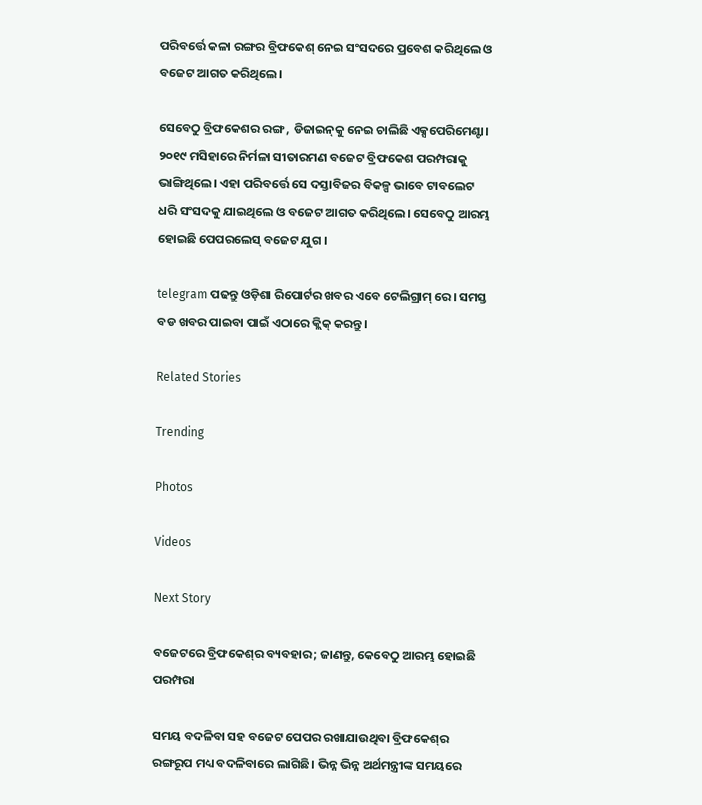ପରିବର୍ତ୍ତେ କଳା ରଙ୍ଗର ବ୍ରିଫକେଶ୍‌ ନେଇ ସଂସଦରେ ପ୍ରବେଶ କରିଥିଲେ ଓ ବଜେଟ ଆଗତ କରିଥିଲେ।

ସେବେଠୁ ବ୍ରିଫକେଶର ରଙ୍ଗ , ଡିଜାଇନ୍‌କୁ ନେଇ ଚାଲିଛି ଏକ୍ସପେରିମେଣ୍ଟା। ୨୦୧୯ ମସିହାରେ ନିର୍ମଳା ସୀତାରମଣ ବଜେଟ ବ୍ରିଫକେଶ ପରମ୍ପରାକୁ ଭାଙ୍ଗିଥିଲେ। ଏହା ପରିବର୍ତ୍ତେ ସେ ଦସ୍ତାବିଜର ବିକଳ୍ପ ଭାବେ ଟାବଲେଟ ଧରି ସଂସଦକୁ ଯାଇଥିଲେ ଓ ବଜେଟ ଆଗତ କରିଥିଲେ। ସେବେଠୁ ଆରମ୍ଭ ହୋଇଛି ପେପରଲେସ୍‌ ବଜେଟ ଯୁଗ ।

telegram ପଢନ୍ତୁ ଓଡ଼ିଶା ରିପୋର୍ଟର ଖବର ଏବେ ଟେଲିଗ୍ରାମ୍ ରେ। ସମସ୍ତ ବଡ ଖବର ପାଇବା ପାଇଁ ଏଠାରେ କ୍ଲିକ୍ କରନ୍ତୁ।

Related Stories

Trending

Photos

Videos

Next Story

ବଜେଟରେ ବ୍ରିଫକେଶ୍‌ର ବ୍ୟବହାର; ଜାଣନ୍ତୁ, କେବେଠୁ ଆରମ୍ଭ ହୋଇଛି ପରମ୍ପରା

ସମୟ ବଦଳିବା ସହ ବଜେଟ ପେପର ରଖାଯାଉଥିବା ବ୍ରିଫକେଶ୍‌ର ରଙ୍ଗରୂପ ମଧ୍ୟ ବଦଳିବାରେ ଲାଗିଛି। ଭିନ୍ନ ଭିନ୍ନ ଅର୍ଥମନ୍ତ୍ରୀଙ୍କ ସମୟରେ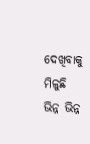ଦେଖିବାକୁ ମିଳୁଛି ଭିନ୍ନ ଭିନ୍ନ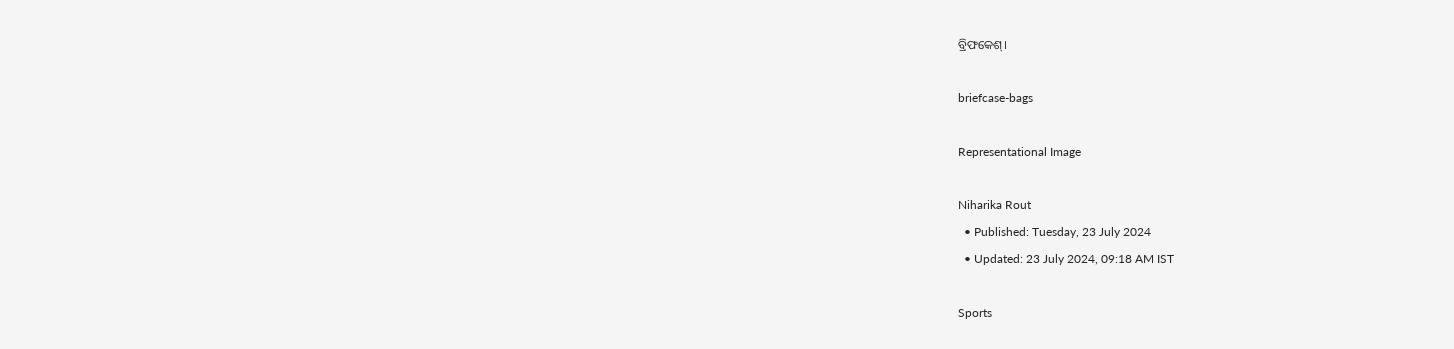ବ୍ରିଫକେଶ୍‌।

briefcase-bags

Representational Image

Niharika Rout
  • Published: Tuesday, 23 July 2024
  • Updated: 23 July 2024, 09:18 AM IST

Sports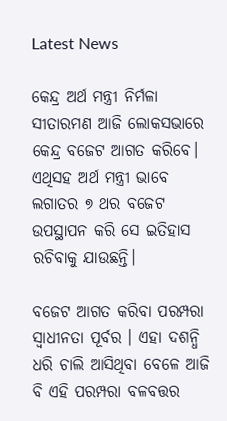Latest News

କେନ୍ଦ୍ର ଅର୍ଥ ମନ୍ତ୍ରୀ ନିର୍ମଳା ସୀତାରମଣ ଆଜି ଲୋକସଭାରେ କେନ୍ଦ୍ର ବଜେଟ ଆଗତ କରିବେ। ଏଥିସହ ଅର୍ଥ ମନ୍ତ୍ରୀ ଭାବେ ଲଗାତର ୭ ଥର ବଜେଟ ଉପସ୍ଥାପନ କରି ସେ ଇତିହାସ ରଚିବାକୁ ଯାଉଛନ୍ତି।

ବଜେଟ ଆଗତ କରିବା ପରମ୍ପରା ସ୍ୱାଧୀନତା ପୂର୍ବର । ଏହା ଦଶନ୍ଧି ଧରି ଚାଲି ଆସିଥିବା ବେଳେ ଆଜି ବି ଏହି ପରମ୍ପରା ବଳବତ୍ତର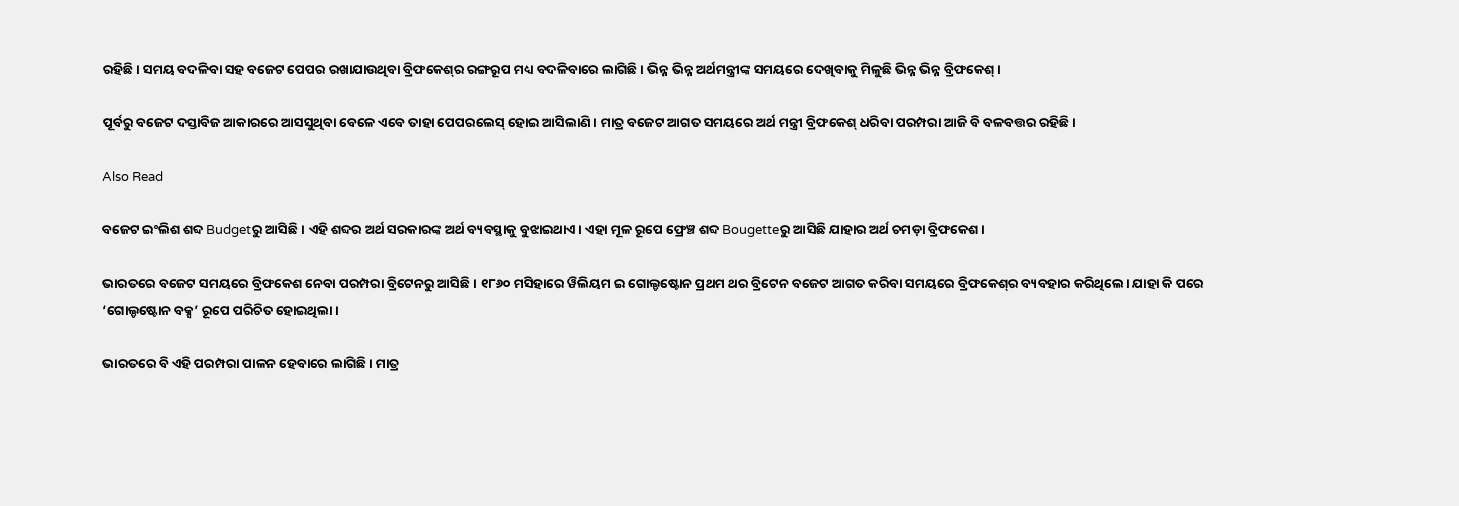ରହିଛି। ସମୟ ବଦଳିବା ସହ ବଜେଟ ପେପର ରଖାଯାଉଥିବା ବ୍ରିଫକେଶ୍‌ର ରଙ୍ଗରୂପ ମଧ୍ୟ ବଦଳିବାରେ ଲାଗିଛି। ଭିନ୍ନ ଭିନ୍ନ ଅର୍ଥମନ୍ତ୍ରୀଙ୍କ ସମୟରେ ଦେଖିବାକୁ ମିଳୁଛି ଭିନ୍ନ ଭିନ୍ନ ବ୍ରିଫକେଶ୍‌।

ପୂର୍ବରୁ ବଜେଟ ଦସ୍ତାବିଜ ଆକାରରେ ଆସସୁଥିବା ବେଳେ ଏବେ ତାହା ପେପରଲେସ୍‌ ହୋଇ ଆସିଲାଣି। ମାତ୍ର ବଜେଟ ଆଗତ ସମୟରେ ଅର୍ଥ ମନ୍ତ୍ରୀ ବ୍ରିଫକେଶ୍‌ ଧରିବା ପରମ୍ପରା ଆଜି ବି ବଳବତ୍ତର ରହିଛି।

Also Read

ବଜେଟ ଇଂଲିଶ ଶବ୍ଦ Budgetରୁ ଆସିଛି। ଏହି ଶବ୍ଦର ଅର୍ଥ ସରକାରଙ୍କ ଅର୍ଥ ବ୍ୟବସ୍ଥାକୁ ବୁଝାଇଥାଏ। ଏହା ମୂଳ ରୂପେ ଫ୍ରେଞ୍ଚ ଶବ୍ଦ Bougetteରୁ ଆସିଛି ଯାହାର ଅର୍ଥ ଚମଡ଼ା ବ୍ରିଫକେଶ।

ଭାରତରେ ବଜେଟ ସମୟରେ ବ୍ରିଫକେଶ ନେବା ପରମ୍ପରା ବ୍ରିଟେନରୁ ଆସିଛି। ୧୮୬୦ ମସିହାରେ ୱିଲିୟମ ଇ ଗୋଲ୍ଡଷ୍ଟୋନ ପ୍ରଥମ ଥର ବ୍ରିଟେନ ବଜେଟ ଆଗତ କରିବା ସମୟରେ ବ୍ରିଫକେଶ୍‌ର ବ୍ୟବହାର କରିଥିଲେ। ଯାହା କି ପରେ ‘ଗୋଲ୍ଡଷ୍ଟୋନ ବକ୍ସ’ ରୂପେ ପରିଚିତ ହୋଇଥିଲା।

ଭାରତରେ ବି ଏହି ପରମ୍ପରା ପାଳନ ହେବାରେ ଲାଗିଛି। ମାତ୍ର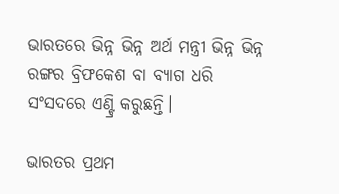ଭାରତରେ ଭିନ୍ନ ଭିନ୍ନ ଅର୍ଥ ମନ୍ତ୍ରୀ ଭିନ୍ନ ଭିନ୍ନ ରଙ୍ଗର ବ୍ରିଫକେଶ ବା ବ୍ୟାଗ ଧରି ସଂସଦରେ ଏଣ୍ଟ୍ରି କରୁଛନ୍ତି।

ଭାରତର ପ୍ରଥମ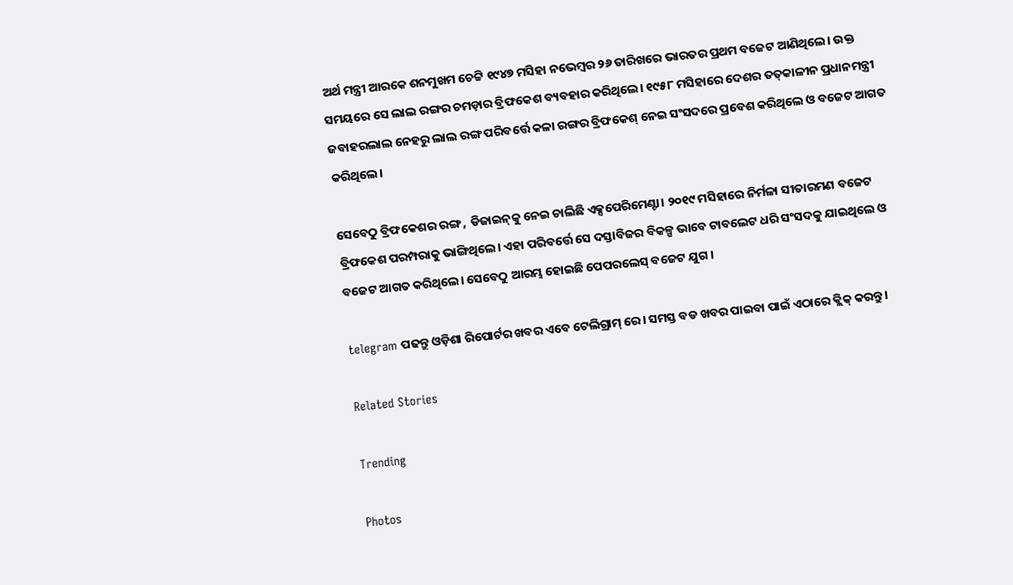ଅର୍ଥ ମନ୍ତ୍ରୀ ଆରକେ ଶନମୁଖମ ଚେଟ୍ଟି ୧୯୪୭ ମସିହା ନଭେମ୍ବର ୨୬ ତାରିଖରେ ଭାରତର ପ୍ରଥମ ବଜେଟ ଆଣିଥିଲେ। ଉକ୍ତ ସମୟରେ ସେ ଲାଲ ରଙ୍ଗର ଚମଡ଼ାର ବ୍ରିଫକେଶ ବ୍ୟବହାର କରିଥିଲେ। ୧୯୫୮ ମସିହାରେ ଦେଶର ତତ୍‌କାଳୀନ ପ୍ରଧାନମନ୍ତ୍ରୀ ଜବାହରଲାଲ ନେହରୁ ଲାଲ ରଙ୍ଗ ପରିବର୍ତ୍ତେ କଳା ରଙ୍ଗର ବ୍ରିଫକେଶ୍‌ ନେଇ ସଂସଦରେ ପ୍ରବେଶ କରିଥିଲେ ଓ ବଜେଟ ଆଗତ କରିଥିଲେ।

ସେବେଠୁ ବ୍ରିଫକେଶର ରଙ୍ଗ , ଡିଜାଇନ୍‌କୁ ନେଇ ଚାଲିଛି ଏକ୍ସପେରିମେଣ୍ଟା। ୨୦୧୯ ମସିହାରେ ନିର୍ମଳା ସୀତାରମଣ ବଜେଟ ବ୍ରିଫକେଶ ପରମ୍ପରାକୁ ଭାଙ୍ଗିଥିଲେ। ଏହା ପରିବର୍ତ୍ତେ ସେ ଦସ୍ତାବିଜର ବିକଳ୍ପ ଭାବେ ଟାବଲେଟ ଧରି ସଂସଦକୁ ଯାଇଥିଲେ ଓ ବଜେଟ ଆଗତ କରିଥିଲେ। ସେବେଠୁ ଆରମ୍ଭ ହୋଇଛି ପେପରଲେସ୍‌ ବଜେଟ ଯୁଗ ।

telegram ପଢନ୍ତୁ ଓଡ଼ିଶା ରିପୋର୍ଟର ଖବର ଏବେ ଟେଲିଗ୍ରାମ୍ ରେ। ସମସ୍ତ ବଡ ଖବର ପାଇବା ପାଇଁ ଏଠାରେ କ୍ଲିକ୍ କରନ୍ତୁ।

Related Stories

Trending

Photos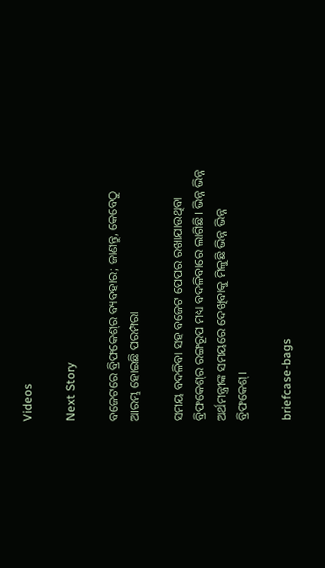Videos

Next Story

ବଜେଟରେ ବ୍ରିଫକେଶ୍‌ର ବ୍ୟବହାର; ଜାଣନ୍ତୁ, କେବେଠୁ ଆରମ୍ଭ ହୋଇଛି ପରମ୍ପରା

ସମୟ ବଦଳିବା ସହ ବଜେଟ ପେପର ରଖାଯାଉଥିବା ବ୍ରିଫକେଶ୍‌ର ରଙ୍ଗରୂପ ମଧ୍ୟ ବଦଳିବାରେ ଲାଗିଛି। ଭିନ୍ନ ଭିନ୍ନ ଅର୍ଥମନ୍ତ୍ରୀଙ୍କ ସମୟରେ ଦେଖିବାକୁ ମିଳୁଛି ଭିନ୍ନ ଭିନ୍ନ ବ୍ରିଫକେଶ୍‌।

briefcase-bags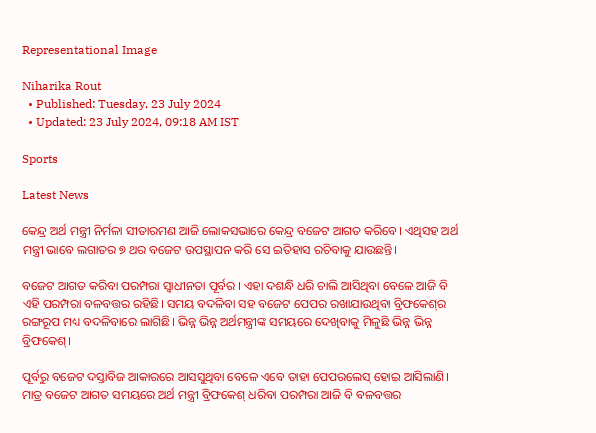Representational Image

Niharika Rout
  • Published: Tuesday, 23 July 2024
  • Updated: 23 July 2024, 09:18 AM IST

Sports

Latest News

କେନ୍ଦ୍ର ଅର୍ଥ ମନ୍ତ୍ରୀ ନିର୍ମଳା ସୀତାରମଣ ଆଜି ଲୋକସଭାରେ କେନ୍ଦ୍ର ବଜେଟ ଆଗତ କରିବେ। ଏଥିସହ ଅର୍ଥ ମନ୍ତ୍ରୀ ଭାବେ ଲଗାତର ୭ ଥର ବଜେଟ ଉପସ୍ଥାପନ କରି ସେ ଇତିହାସ ରଚିବାକୁ ଯାଉଛନ୍ତି।

ବଜେଟ ଆଗତ କରିବା ପରମ୍ପରା ସ୍ୱାଧୀନତା ପୂର୍ବର । ଏହା ଦଶନ୍ଧି ଧରି ଚାଲି ଆସିଥିବା ବେଳେ ଆଜି ବି ଏହି ପରମ୍ପରା ବଳବତ୍ତର ରହିଛି। ସମୟ ବଦଳିବା ସହ ବଜେଟ ପେପର ରଖାଯାଉଥିବା ବ୍ରିଫକେଶ୍‌ର ରଙ୍ଗରୂପ ମଧ୍ୟ ବଦଳିବାରେ ଲାଗିଛି। ଭିନ୍ନ ଭିନ୍ନ ଅର୍ଥମନ୍ତ୍ରୀଙ୍କ ସମୟରେ ଦେଖିବାକୁ ମିଳୁଛି ଭିନ୍ନ ଭିନ୍ନ ବ୍ରିଫକେଶ୍‌।

ପୂର୍ବରୁ ବଜେଟ ଦସ୍ତାବିଜ ଆକାରରେ ଆସସୁଥିବା ବେଳେ ଏବେ ତାହା ପେପରଲେସ୍‌ ହୋଇ ଆସିଲାଣି। ମାତ୍ର ବଜେଟ ଆଗତ ସମୟରେ ଅର୍ଥ ମନ୍ତ୍ରୀ ବ୍ରିଫକେଶ୍‌ ଧରିବା ପରମ୍ପରା ଆଜି ବି ବଳବତ୍ତର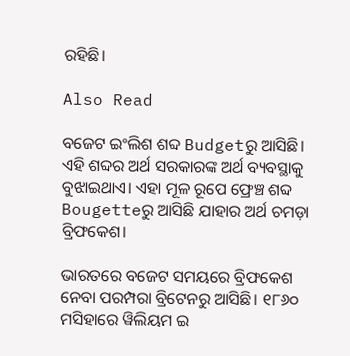ରହିଛି।

Also Read

ବଜେଟ ଇଂଲିଶ ଶବ୍ଦ Budgetରୁ ଆସିଛି। ଏହି ଶବ୍ଦର ଅର୍ଥ ସରକାରଙ୍କ ଅର୍ଥ ବ୍ୟବସ୍ଥାକୁ ବୁଝାଇଥାଏ। ଏହା ମୂଳ ରୂପେ ଫ୍ରେଞ୍ଚ ଶବ୍ଦ Bougetteରୁ ଆସିଛି ଯାହାର ଅର୍ଥ ଚମଡ଼ା ବ୍ରିଫକେଶ।

ଭାରତରେ ବଜେଟ ସମୟରେ ବ୍ରିଫକେଶ ନେବା ପରମ୍ପରା ବ୍ରିଟେନରୁ ଆସିଛି। ୧୮୬୦ ମସିହାରେ ୱିଲିୟମ ଇ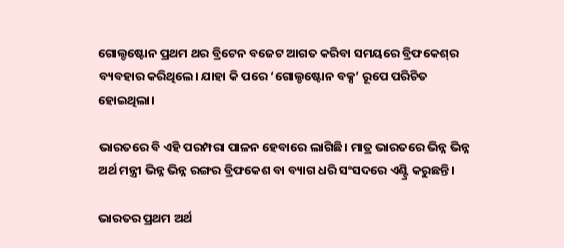ଗୋଲ୍ଡଷ୍ଟୋନ ପ୍ରଥମ ଥର ବ୍ରିଟେନ ବଜେଟ ଆଗତ କରିବା ସମୟରେ ବ୍ରିଫକେଶ୍‌ର ବ୍ୟବହାର କରିଥିଲେ। ଯାହା କି ପରେ ‘ଗୋଲ୍ଡଷ୍ଟୋନ ବକ୍ସ’ ରୂପେ ପରିଚିତ ହୋଇଥିଲା।

ଭାରତରେ ବି ଏହି ପରମ୍ପରା ପାଳନ ହେବାରେ ଲାଗିଛି। ମାତ୍ର ଭାରତରେ ଭିନ୍ନ ଭିନ୍ନ ଅର୍ଥ ମନ୍ତ୍ରୀ ଭିନ୍ନ ଭିନ୍ନ ରଙ୍ଗର ବ୍ରିଫକେଶ ବା ବ୍ୟାଗ ଧରି ସଂସଦରେ ଏଣ୍ଟ୍ରି କରୁଛନ୍ତି।

ଭାରତର ପ୍ରଥମ ଅର୍ଥ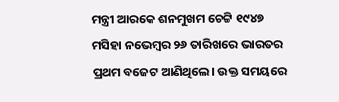ମନ୍ତ୍ରୀ ଆରକେ ଶନମୁଖମ ଚେଟ୍ଟି ୧୯୪୭ ମସିହା ନଭେମ୍ବର ୨୬ ତାରିଖରେ ଭାରତର ପ୍ରଥମ ବଜେଟ ଆଣିଥିଲେ। ଉକ୍ତ ସମୟରେ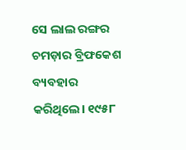ସେ ଲାଲ ରଙ୍ଗର ଚମଡ଼ାର ବ୍ରିଫକେଶ ବ୍ୟବହାର କରିଥିଲେ। ୧୯୫୮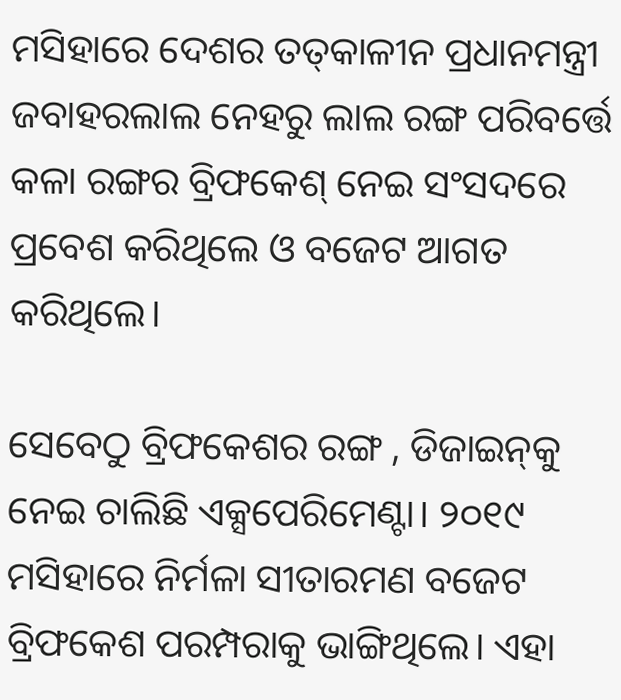ମସିହାରେ ଦେଶର ତତ୍‌କାଳୀନ ପ୍ରଧାନମନ୍ତ୍ରୀ ଜବାହରଲାଲ ନେହରୁ ଲାଲ ରଙ୍ଗ ପରିବର୍ତ୍ତେ କଳା ରଙ୍ଗର ବ୍ରିଫକେଶ୍‌ ନେଇ ସଂସଦରେ ପ୍ରବେଶ କରିଥିଲେ ଓ ବଜେଟ ଆଗତ କରିଥିଲେ।

ସେବେଠୁ ବ୍ରିଫକେଶର ରଙ୍ଗ , ଡିଜାଇନ୍‌କୁ ନେଇ ଚାଲିଛି ଏକ୍ସପେରିମେଣ୍ଟା। ୨୦୧୯ ମସିହାରେ ନିର୍ମଳା ସୀତାରମଣ ବଜେଟ ବ୍ରିଫକେଶ ପରମ୍ପରାକୁ ଭାଙ୍ଗିଥିଲେ। ଏହା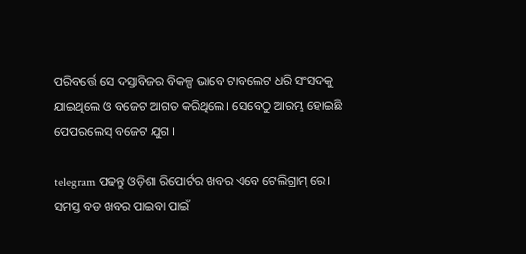ପରିବର୍ତ୍ତେ ସେ ଦସ୍ତାବିଜର ବିକଳ୍ପ ଭାବେ ଟାବଲେଟ ଧରି ସଂସଦକୁ ଯାଇଥିଲେ ଓ ବଜେଟ ଆଗତ କରିଥିଲେ। ସେବେଠୁ ଆରମ୍ଭ ହୋଇଛି ପେପରଲେସ୍‌ ବଜେଟ ଯୁଗ ।

telegram ପଢନ୍ତୁ ଓଡ଼ିଶା ରିପୋର୍ଟର ଖବର ଏବେ ଟେଲିଗ୍ରାମ୍ ରେ। ସମସ୍ତ ବଡ ଖବର ପାଇବା ପାଇଁ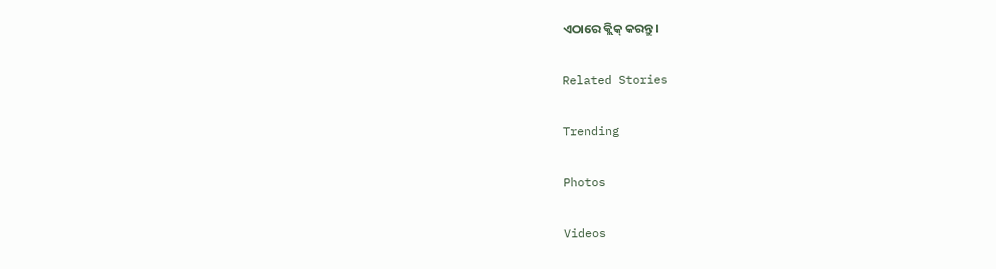ଏଠାରେ କ୍ଲିକ୍ କରନ୍ତୁ।

Related Stories

Trending

Photos

Videos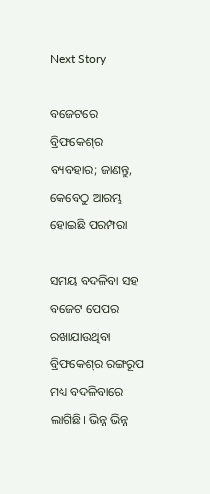Next Story

ବଜେଟରେ ବ୍ରିଫକେଶ୍‌ର ବ୍ୟବହାର; ଜାଣନ୍ତୁ, କେବେଠୁ ଆରମ୍ଭ ହୋଇଛି ପରମ୍ପରା

ସମୟ ବଦଳିବା ସହ ବଜେଟ ପେପର ରଖାଯାଉଥିବା ବ୍ରିଫକେଶ୍‌ର ରଙ୍ଗରୂପ ମଧ୍ୟ ବଦଳିବାରେ ଲାଗିଛି। ଭିନ୍ନ ଭିନ୍ନ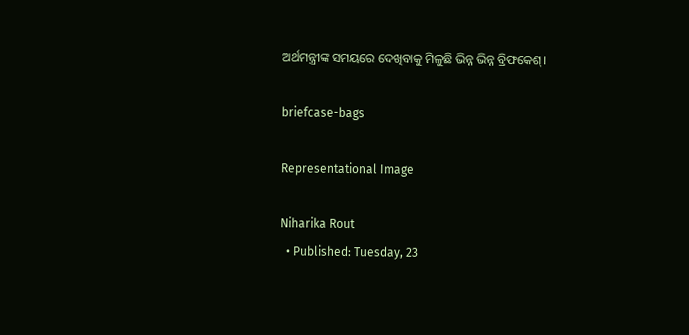ଅର୍ଥମନ୍ତ୍ରୀଙ୍କ ସମୟରେ ଦେଖିବାକୁ ମିଳୁଛି ଭିନ୍ନ ଭିନ୍ନ ବ୍ରିଫକେଶ୍‌।

briefcase-bags

Representational Image

Niharika Rout
  • Published: Tuesday, 23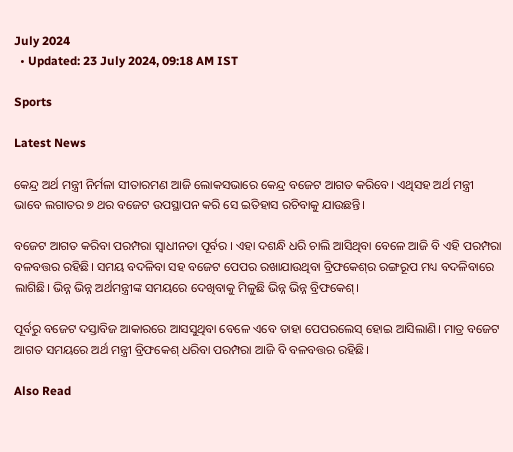July 2024
  • Updated: 23 July 2024, 09:18 AM IST

Sports

Latest News

କେନ୍ଦ୍ର ଅର୍ଥ ମନ୍ତ୍ରୀ ନିର୍ମଳା ସୀତାରମଣ ଆଜି ଲୋକସଭାରେ କେନ୍ଦ୍ର ବଜେଟ ଆଗତ କରିବେ। ଏଥିସହ ଅର୍ଥ ମନ୍ତ୍ରୀ ଭାବେ ଲଗାତର ୭ ଥର ବଜେଟ ଉପସ୍ଥାପନ କରି ସେ ଇତିହାସ ରଚିବାକୁ ଯାଉଛନ୍ତି।

ବଜେଟ ଆଗତ କରିବା ପରମ୍ପରା ସ୍ୱାଧୀନତା ପୂର୍ବର । ଏହା ଦଶନ୍ଧି ଧରି ଚାଲି ଆସିଥିବା ବେଳେ ଆଜି ବି ଏହି ପରମ୍ପରା ବଳବତ୍ତର ରହିଛି। ସମୟ ବଦଳିବା ସହ ବଜେଟ ପେପର ରଖାଯାଉଥିବା ବ୍ରିଫକେଶ୍‌ର ରଙ୍ଗରୂପ ମଧ୍ୟ ବଦଳିବାରେ ଲାଗିଛି। ଭିନ୍ନ ଭିନ୍ନ ଅର୍ଥମନ୍ତ୍ରୀଙ୍କ ସମୟରେ ଦେଖିବାକୁ ମିଳୁଛି ଭିନ୍ନ ଭିନ୍ନ ବ୍ରିଫକେଶ୍‌।

ପୂର୍ବରୁ ବଜେଟ ଦସ୍ତାବିଜ ଆକାରରେ ଆସସୁଥିବା ବେଳେ ଏବେ ତାହା ପେପରଲେସ୍‌ ହୋଇ ଆସିଲାଣି। ମାତ୍ର ବଜେଟ ଆଗତ ସମୟରେ ଅର୍ଥ ମନ୍ତ୍ରୀ ବ୍ରିଫକେଶ୍‌ ଧରିବା ପରମ୍ପରା ଆଜି ବି ବଳବତ୍ତର ରହିଛି।

Also Read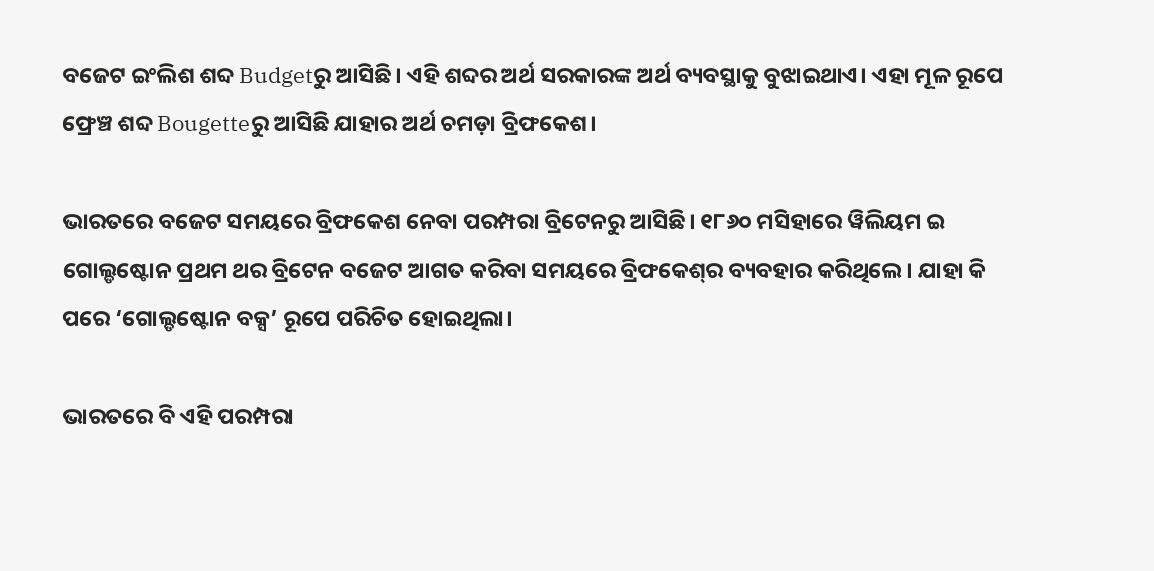ବଜେଟ ଇଂଲିଶ ଶବ୍ଦ Budgetରୁ ଆସିଛି। ଏହି ଶବ୍ଦର ଅର୍ଥ ସରକାରଙ୍କ ଅର୍ଥ ବ୍ୟବସ୍ଥାକୁ ବୁଝାଇଥାଏ। ଏହା ମୂଳ ରୂପେ ଫ୍ରେଞ୍ଚ ଶବ୍ଦ Bougetteରୁ ଆସିଛି ଯାହାର ଅର୍ଥ ଚମଡ଼ା ବ୍ରିଫକେଶ।

ଭାରତରେ ବଜେଟ ସମୟରେ ବ୍ରିଫକେଶ ନେବା ପରମ୍ପରା ବ୍ରିଟେନରୁ ଆସିଛି। ୧୮୬୦ ମସିହାରେ ୱିଲିୟମ ଇ ଗୋଲ୍ଡଷ୍ଟୋନ ପ୍ରଥମ ଥର ବ୍ରିଟେନ ବଜେଟ ଆଗତ କରିବା ସମୟରେ ବ୍ରିଫକେଶ୍‌ର ବ୍ୟବହାର କରିଥିଲେ। ଯାହା କି ପରେ ‘ଗୋଲ୍ଡଷ୍ଟୋନ ବକ୍ସ’ ରୂପେ ପରିଚିତ ହୋଇଥିଲା।

ଭାରତରେ ବି ଏହି ପରମ୍ପରା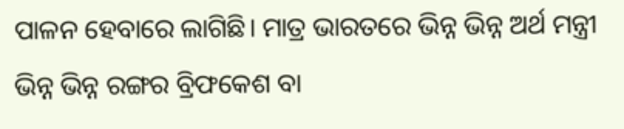ପାଳନ ହେବାରେ ଲାଗିଛି। ମାତ୍ର ଭାରତରେ ଭିନ୍ନ ଭିନ୍ନ ଅର୍ଥ ମନ୍ତ୍ରୀ ଭିନ୍ନ ଭିନ୍ନ ରଙ୍ଗର ବ୍ରିଫକେଶ ବା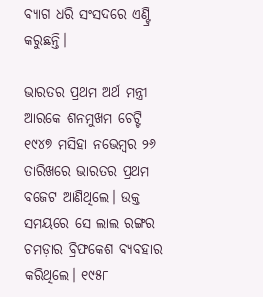ବ୍ୟାଗ ଧରି ସଂସଦରେ ଏଣ୍ଟ୍ରି କରୁଛନ୍ତି।

ଭାରତର ପ୍ରଥମ ଅର୍ଥ ମନ୍ତ୍ରୀ ଆରକେ ଶନମୁଖମ ଚେଟ୍ଟି ୧୯୪୭ ମସିହା ନଭେମ୍ବର ୨୬ ତାରିଖରେ ଭାରତର ପ୍ରଥମ ବଜେଟ ଆଣିଥିଲେ। ଉକ୍ତ ସମୟରେ ସେ ଲାଲ ରଙ୍ଗର ଚମଡ଼ାର ବ୍ରିଫକେଶ ବ୍ୟବହାର କରିଥିଲେ। ୧୯୫୮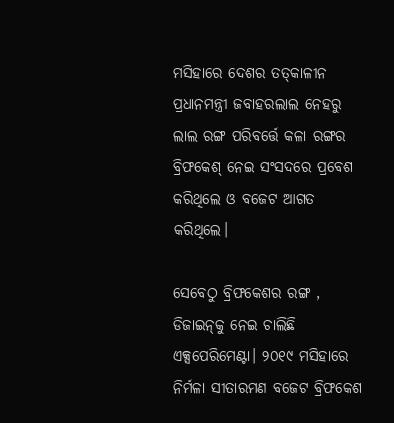ମସିହାରେ ଦେଶର ତତ୍‌କାଳୀନ ପ୍ରଧାନମନ୍ତ୍ରୀ ଜବାହରଲାଲ ନେହରୁ ଲାଲ ରଙ୍ଗ ପରିବର୍ତ୍ତେ କଳା ରଙ୍ଗର ବ୍ରିଫକେଶ୍‌ ନେଇ ସଂସଦରେ ପ୍ରବେଶ କରିଥିଲେ ଓ ବଜେଟ ଆଗତ କରିଥିଲେ।

ସେବେଠୁ ବ୍ରିଫକେଶର ରଙ୍ଗ , ଡିଜାଇନ୍‌କୁ ନେଇ ଚାଲିଛି ଏକ୍ସପେରିମେଣ୍ଟା। ୨୦୧୯ ମସିହାରେ ନିର୍ମଳା ସୀତାରମଣ ବଜେଟ ବ୍ରିଫକେଶ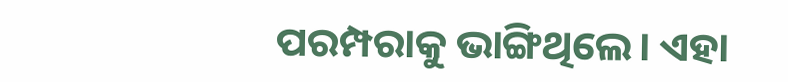ପରମ୍ପରାକୁ ଭାଙ୍ଗିଥିଲେ। ଏହା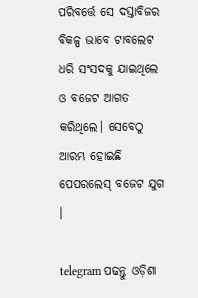ପରିବର୍ତ୍ତେ ସେ ଦସ୍ତାବିଜର ବିକଳ୍ପ ଭାବେ ଟାବଲେଟ ଧରି ସଂସଦକୁ ଯାଇଥିଲେ ଓ ବଜେଟ ଆଗତ କରିଥିଲେ। ସେବେଠୁ ଆରମ୍ଭ ହୋଇଛି ପେପରଲେସ୍‌ ବଜେଟ ଯୁଗ ।

telegram ପଢନ୍ତୁ ଓଡ଼ିଶା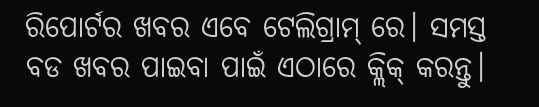ରିପୋର୍ଟର ଖବର ଏବେ ଟେଲିଗ୍ରାମ୍ ରେ। ସମସ୍ତ ବଡ ଖବର ପାଇବା ପାଇଁ ଏଠାରେ କ୍ଲିକ୍ କରନ୍ତୁ।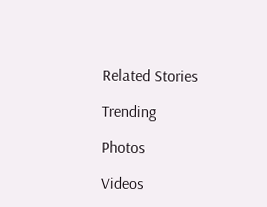Related Stories

Trending

Photos

Videos